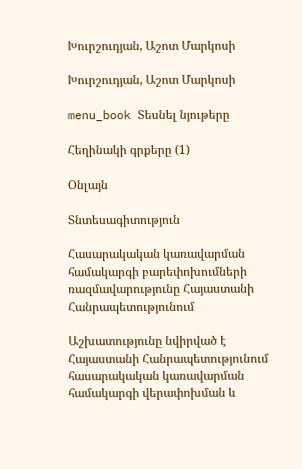Խուրշուդյան, Աշոտ Մարկոսի

Խուրշուդյան, Աշոտ Մարկոսի

menu_book Տեսնել նյութերը

Հեղինակի գրքերը (1)

Օնլայն

Տնտեսագիտություն

Հասարակական կառավարման համակարգի բարեփոխումների ռազմավարությունը Հայաստանի Հանրապետությունում

Աշխատությունը նվիրված է Հայաստանի Հանրապետությունում հասարակական կառավարման համակարգի վերափոխման և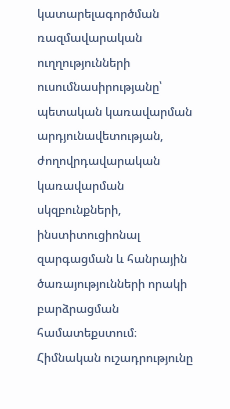կատարելագործման ռազմավարական ուղղությունների ուսումնասիրությանը՝ պետական կառավարման արդյունավետության, ժողովրդավարական կառավարման սկզբունքների, ինստիտուցիոնալ զարգացման և հանրային ծառայությունների որակի բարձրացման համատեքստում։ Հիմնական ուշադրությունը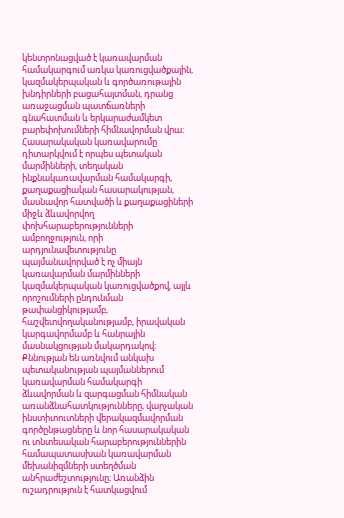կենտրոնացված է կառավարման համակարգում առկա կառուցվածքային, կազմակերպական և գործառութային խնդիրների բացահայտման, դրանց առաջացման պատճառների գնահատման և երկարաժամկետ բարեփոխումների հիմնավորման վրա։ Հասարակական կառավարումը դիտարկվում է որպես պետական մարմինների, տեղական ինքնակառավարման համակարգի, քաղաքացիական հասարակության, մասնավոր հատվածի և քաղաքացիների միջև ձևավորվող փոխհարաբերությունների ամբողջություն, որի արդյունավետությունը պայմանավորված է ոչ միայն կառավարման մարմինների կազմակերպական կառուցվածքով, այլև որոշումների ընդունման թափանցիկությամբ, հաշվետվողականությամբ, իրավական կարգավորմամբ և հանրային մասնակցության մակարդակով։ Քննության են առնվում անկախ պետականության պայմաններում կառավարման համակարգի ձևավորման և զարգացման հիմնական առանձնահատկությունները, վարչական ինստիտուտների վերակազմավորման գործընթացները և նոր հասարակական ու տնտեսական հարաբերություններին համապատասխան կառավարման մեխանիզմների ստեղծման անհրաժեշտությունը։ Առանձին ուշադրություն է հատկացվում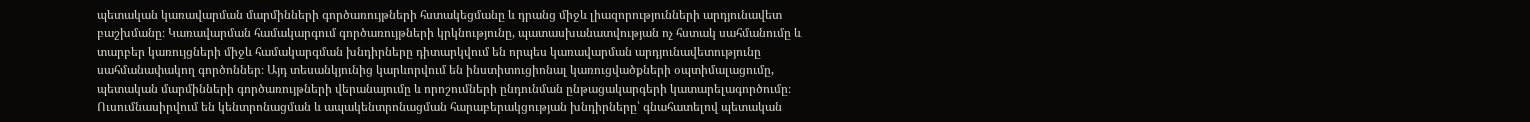պետական կառավարման մարմինների գործառույթների հստակեցմանը և դրանց միջև լիազորությունների արդյունավետ բաշխմանը։ Կառավարման համակարգում գործառույթների կրկնությունը, պատասխանատվության ոչ հստակ սահմանումը և տարբեր կառույցների միջև համակարգման խնդիրները դիտարկվում են որպես կառավարման արդյունավետությունը սահմանափակող գործոններ։ Այդ տեսանկյունից կարևորվում են ինստիտուցիոնալ կառուցվածքների օպտիմալացումը, պետական մարմինների գործառույթների վերանայումը և որոշումների ընդունման ընթացակարգերի կատարելագործումը։ Ուսումնասիրվում են կենտրոնացման և ապակենտրոնացման հարաբերակցության խնդիրները՝ գնահատելով պետական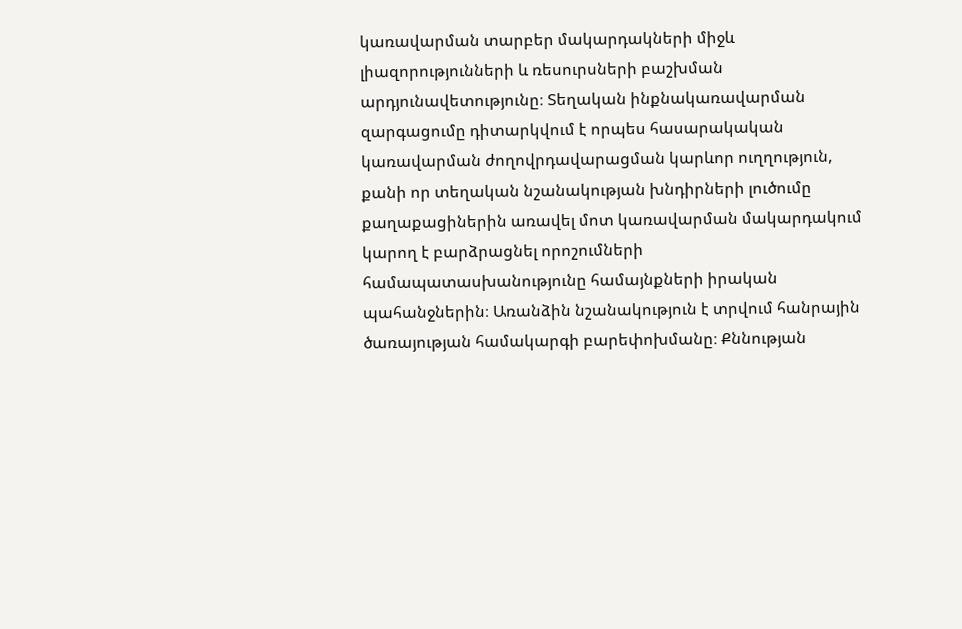կառավարման տարբեր մակարդակների միջև լիազորությունների և ռեսուրսների բաշխման արդյունավետությունը։ Տեղական ինքնակառավարման զարգացումը դիտարկվում է որպես հասարակական կառավարման ժողովրդավարացման կարևոր ուղղություն, քանի որ տեղական նշանակության խնդիրների լուծումը քաղաքացիներին առավել մոտ կառավարման մակարդակում կարող է բարձրացնել որոշումների համապատասխանությունը համայնքների իրական պահանջներին։ Առանձին նշանակություն է տրվում հանրային ծառայության համակարգի բարեփոխմանը։ Քննության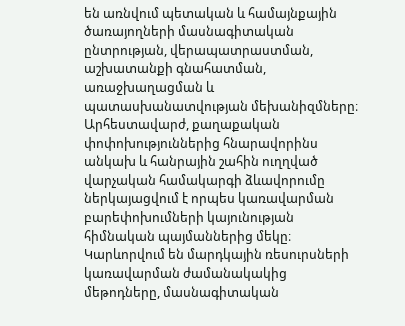են առնվում պետական և համայնքային ծառայողների մասնագիտական ընտրության, վերապատրաստման, աշխատանքի գնահատման, առաջխաղացման և պատասխանատվության մեխանիզմները։ Արհեստավարժ, քաղաքական փոփոխություններից հնարավորինս անկախ և հանրային շահին ուղղված վարչական համակարգի ձևավորումը ներկայացվում է որպես կառավարման բարեփոխումների կայունության հիմնական պայմաններից մեկը։ Կարևորվում են մարդկային ռեսուրսների կառավարման ժամանակակից մեթոդները, մասնագիտական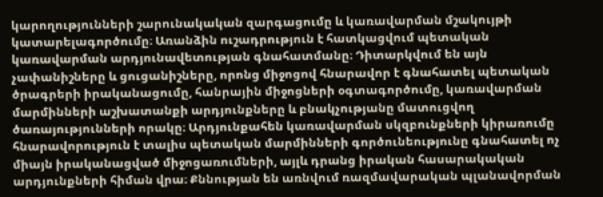կարողությունների շարունակական զարգացումը և կառավարման մշակույթի կատարելագործումը։ Առանձին ուշադրություն է հատկացվում պետական կառավարման արդյունավետության գնահատմանը։ Դիտարկվում են այն չափանիշները և ցուցանիշները, որոնց միջոցով հնարավոր է գնահատել պետական ծրագրերի իրականացումը, հանրային միջոցների օգտագործումը, կառավարման մարմինների աշխատանքի արդյունքները և բնակչությանը մատուցվող ծառայությունների որակը։ Արդյունքահեն կառավարման սկզբունքների կիրառումը հնարավորություն է տալիս պետական մարմինների գործունեությունը գնահատել ոչ միայն իրականացված միջոցառումների, այլև դրանց իրական հասարակական արդյունքների հիման վրա։ Քննության են առնվում ռազմավարական պլանավորման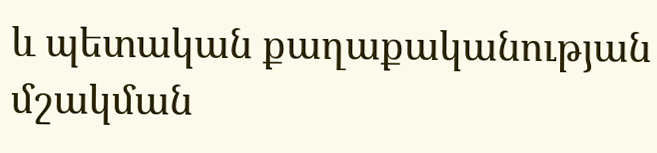և պետական քաղաքականության մշակման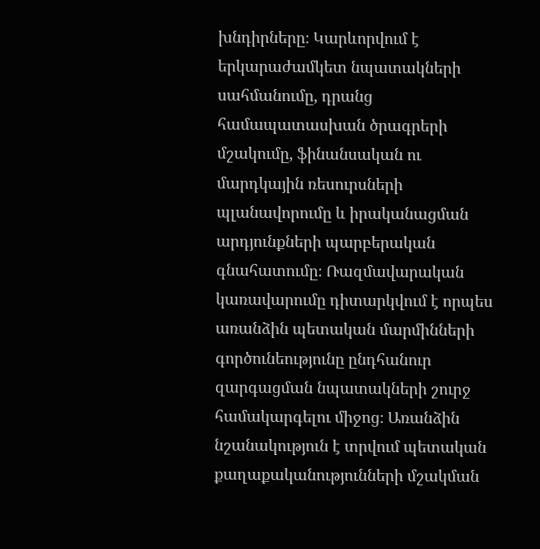խնդիրները։ Կարևորվում է երկարաժամկետ նպատակների սահմանումը, դրանց համապատասխան ծրագրերի մշակումը, ֆինանսական ու մարդկային ռեսուրսների պլանավորումը և իրականացման արդյունքների պարբերական գնահատումը։ Ռազմավարական կառավարումը դիտարկվում է որպես առանձին պետական մարմինների գործունեությունը ընդհանուր զարգացման նպատակների շուրջ համակարգելու միջոց։ Առանձին նշանակություն է տրվում պետական քաղաքականությունների մշակման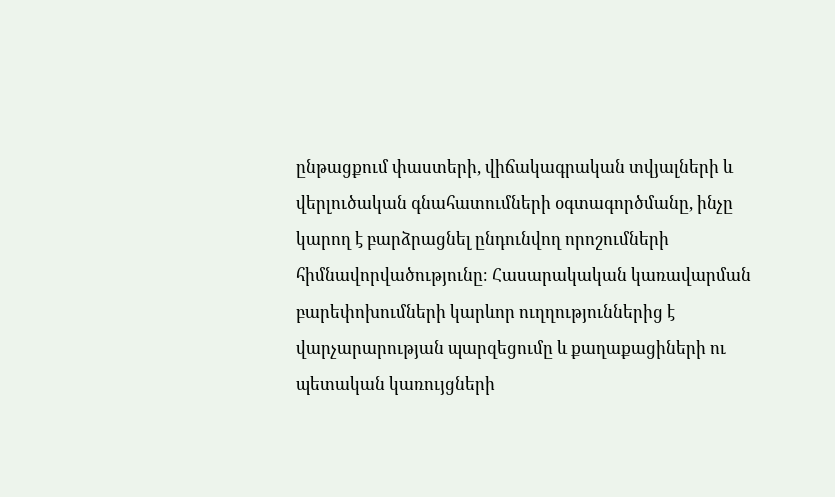ընթացքում փաստերի, վիճակագրական տվյալների և վերլուծական գնահատումների օգտագործմանը, ինչը կարող է բարձրացնել ընդունվող որոշումների հիմնավորվածությունը։ Հասարակական կառավարման բարեփոխումների կարևոր ուղղություններից է վարչարարության պարզեցումը և քաղաքացիների ու պետական կառույցների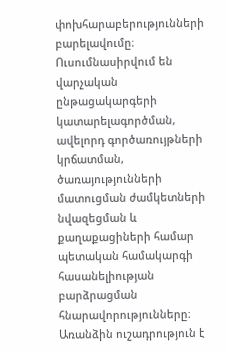փոխհարաբերությունների բարելավումը։ Ուսումնասիրվում են վարչական ընթացակարգերի կատարելագործման, ավելորդ գործառույթների կրճատման, ծառայությունների մատուցման ժամկետների նվազեցման և քաղաքացիների համար պետական համակարգի հասանելիության բարձրացման հնարավորությունները։ Առանձին ուշադրություն է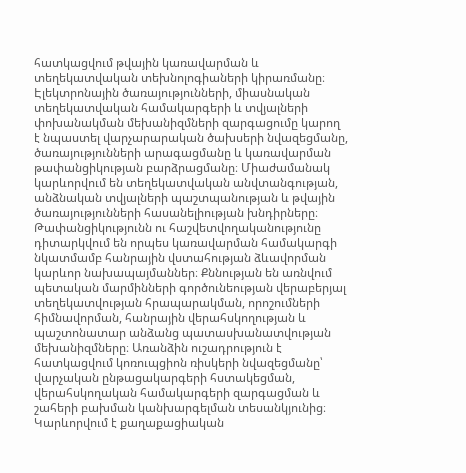հատկացվում թվային կառավարման և տեղեկատվական տեխնոլոգիաների կիրառմանը։ Էլեկտրոնային ծառայությունների, միասնական տեղեկատվական համակարգերի և տվյալների փոխանակման մեխանիզմների զարգացումը կարող է նպաստել վարչարարական ծախսերի նվազեցմանը, ծառայությունների արագացմանը և կառավարման թափանցիկության բարձրացմանը։ Միաժամանակ կարևորվում են տեղեկատվական անվտանգության, անձնական տվյալների պաշտպանության և թվային ծառայությունների հասանելիության խնդիրները։ Թափանցիկությունն ու հաշվետվողականությունը դիտարկվում են որպես կառավարման համակարգի նկատմամբ հանրային վստահության ձևավորման կարևոր նախապայմաններ։ Քննության են առնվում պետական մարմինների գործունեության վերաբերյալ տեղեկատվության հրապարակման, որոշումների հիմնավորման, հանրային վերահսկողության և պաշտոնատար անձանց պատասխանատվության մեխանիզմները։ Առանձին ուշադրություն է հատկացվում կոռուպցիոն ռիսկերի նվազեցմանը՝ վարչական ընթացակարգերի հստակեցման, վերահսկողական համակարգերի զարգացման և շահերի բախման կանխարգելման տեսանկյունից։ Կարևորվում է քաղաքացիական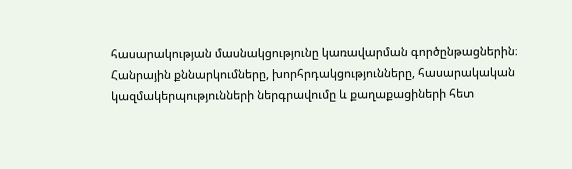հասարակության մասնակցությունը կառավարման գործընթացներին։ Հանրային քննարկումները, խորհրդակցությունները, հասարակական կազմակերպությունների ներգրավումը և քաղաքացիների հետ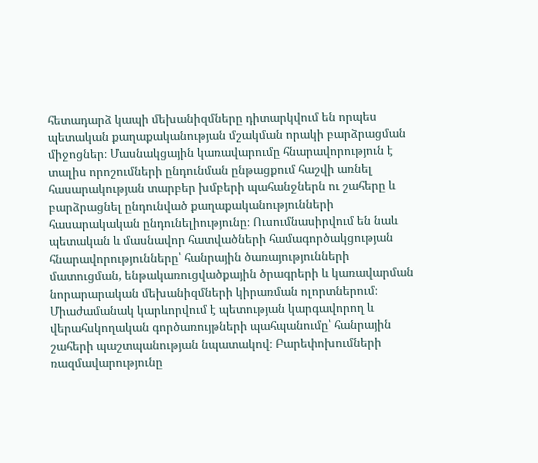հետադարձ կապի մեխանիզմները դիտարկվում են որպես պետական քաղաքականության մշակման որակի բարձրացման միջոցներ։ Մասնակցային կառավարումը հնարավորություն է տալիս որոշումների ընդունման ընթացքում հաշվի առնել հասարակության տարբեր խմբերի պահանջներն ու շահերը և բարձրացնել ընդունված քաղաքականությունների հասարակական ընդունելիությունը։ Ուսումնասիրվում են նաև պետական և մասնավոր հատվածների համագործակցության հնարավորությունները՝ հանրային ծառայությունների մատուցման, ենթակառուցվածքային ծրագրերի և կառավարման նորարարական մեխանիզմների կիրառման ոլորտներում։ Միաժամանակ կարևորվում է պետության կարգավորող և վերահսկողական գործառույթների պահպանումը՝ հանրային շահերի պաշտպանության նպատակով։ Բարեփոխումների ռազմավարությունը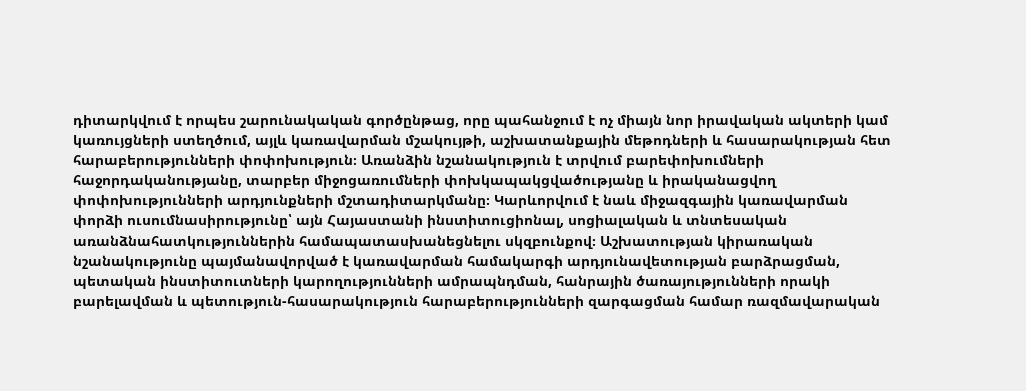դիտարկվում է որպես շարունակական գործընթաց, որը պահանջում է ոչ միայն նոր իրավական ակտերի կամ կառույցների ստեղծում, այլև կառավարման մշակույթի, աշխատանքային մեթոդների և հասարակության հետ հարաբերությունների փոփոխություն։ Առանձին նշանակություն է տրվում բարեփոխումների հաջորդականությանը, տարբեր միջոցառումների փոխկապակցվածությանը և իրականացվող փոփոխությունների արդյունքների մշտադիտարկմանը։ Կարևորվում է նաև միջազգային կառավարման փորձի ուսումնասիրությունը՝ այն Հայաստանի ինստիտուցիոնալ, սոցիալական և տնտեսական առանձնահատկություններին համապատասխանեցնելու սկզբունքով։ Աշխատության կիրառական նշանակությունը պայմանավորված է կառավարման համակարգի արդյունավետության բարձրացման, պետական ինստիտուտների կարողությունների ամրապնդման, հանրային ծառայությունների որակի բարելավման և պետություն-հասարակություն հարաբերությունների զարգացման համար ռազմավարական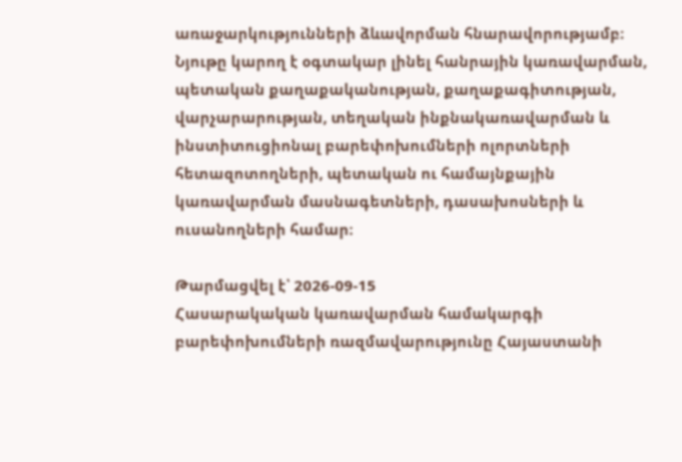առաջարկությունների ձևավորման հնարավորությամբ։ Նյութը կարող է օգտակար լինել հանրային կառավարման, պետական քաղաքականության, քաղաքագիտության, վարչարարության, տեղական ինքնակառավարման և ինստիտուցիոնալ բարեփոխումների ոլորտների հետազոտողների, պետական ու համայնքային կառավարման մասնագետների, դասախոսների և ուսանողների համար։

Թարմացվել է՝ 2026-09-15
Հասարակական կառավարման համակարգի բարեփոխումների ռազմավարությունը Հայաստանի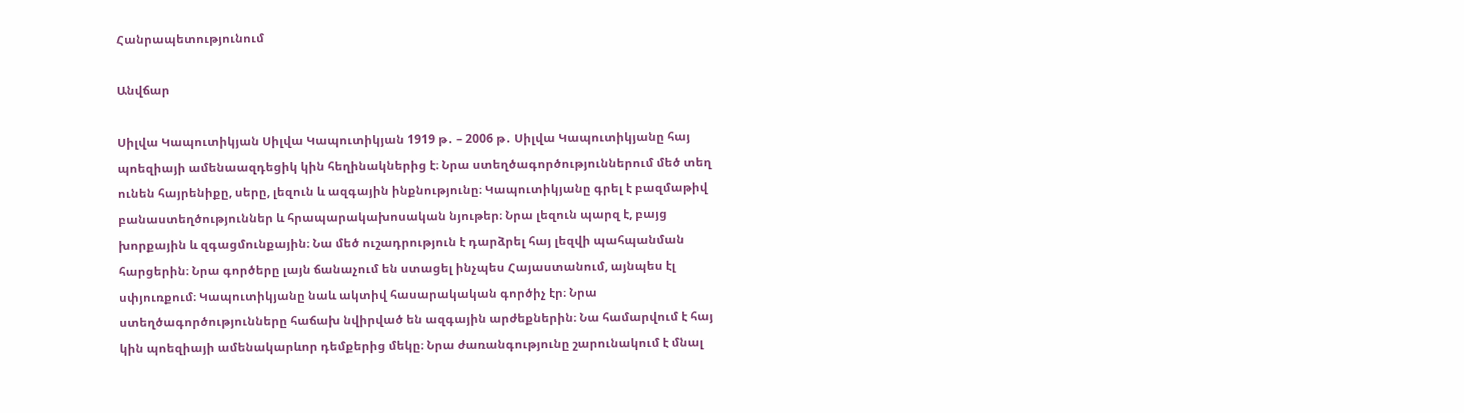Հանրապետությունում

Անվճար

Սիլվա Կապուտիկյան Սիլվա Կապուտիկյան 1919 թ․ – 2006 թ․ Սիլվա Կապուտիկյանը հայ պոեզիայի ամենաազդեցիկ կին հեղինակներից է։ Նրա ստեղծագործություններում մեծ տեղ ունեն հայրենիքը, սերը, լեզուն և ազգային ինքնությունը։ Կապուտիկյանը գրել է բազմաթիվ բանաստեղծություններ և հրապարակախոսական նյութեր։ Նրա լեզուն պարզ է, բայց խորքային և զգացմունքային։ Նա մեծ ուշադրություն է դարձրել հայ լեզվի պահպանման հարցերին։ Նրա գործերը լայն ճանաչում են ստացել ինչպես Հայաստանում, այնպես էլ սփյուռքում։ Կապուտիկյանը նաև ակտիվ հասարակական գործիչ էր։ Նրա ստեղծագործությունները հաճախ նվիրված են ազգային արժեքներին։ Նա համարվում է հայ կին պոեզիայի ամենակարևոր դեմքերից մեկը։ Նրա ժառանգությունը շարունակում է մնալ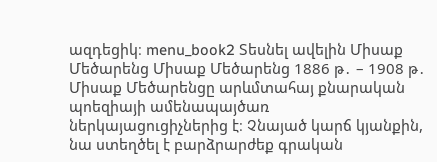ազդեցիկ։ menu_book2 Տեսնել ավելին Միսաք Մեծարենց Միսաք Մեծարենց 1886 թ․ – 1908 թ․ Միսաք Մեծարենցը արևմտահայ քնարական պոեզիայի ամենապայծառ ներկայացուցիչներից է։ Չնայած կարճ կյանքին, նա ստեղծել է բարձրարժեք գրական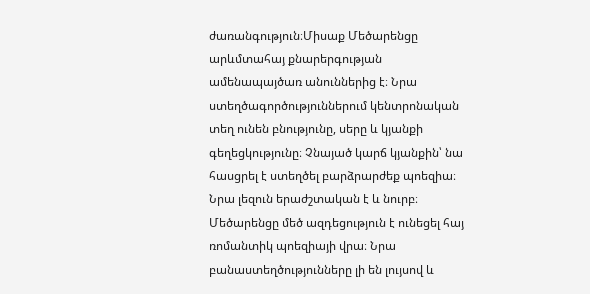ժառանգություն։Միսաք Մեծարենցը արևմտահայ քնարերգության ամենապայծառ անուններից է։ Նրա ստեղծագործություններում կենտրոնական տեղ ունեն բնությունը, սերը և կյանքի գեղեցկությունը։ Չնայած կարճ կյանքին՝ նա հասցրել է ստեղծել բարձրարժեք պոեզիա։ Նրա լեզուն երաժշտական է և նուրբ։ Մեծարենցը մեծ ազդեցություն է ունեցել հայ ռոմանտիկ պոեզիայի վրա։ Նրա բանաստեղծությունները լի են լույսով և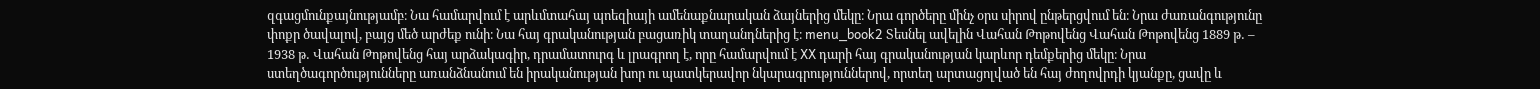զգացմունքայնությամբ։ Նա համարվում է արևմտահայ պոեզիայի ամենաքնարական ձայներից մեկը։ Նրա գործերը մինչ օրս սիրով ընթերցվում են։ Նրա ժառանգությունը փոքր ծավալով, բայց մեծ արժեք ունի։ Նա հայ գրականության բացառիկ տաղանդներից է։ menu_book2 Տեսնել ավելին Վահան Թոթովենց Վահան Թոթովենց 1889 թ․ – 1938 թ․ Վահան Թոթովենց հայ արձակագիր, դրամատուրգ և լրագրող է, որը համարվում է XX դարի հայ գրականության կարևոր դեմքերից մեկը։ Նրա ստեղծագործությունները առանձնանում են իրականության խոր ու պատկերավոր նկարագրություններով, որտեղ արտացոլված են հայ ժողովրդի կյանքը, ցավը և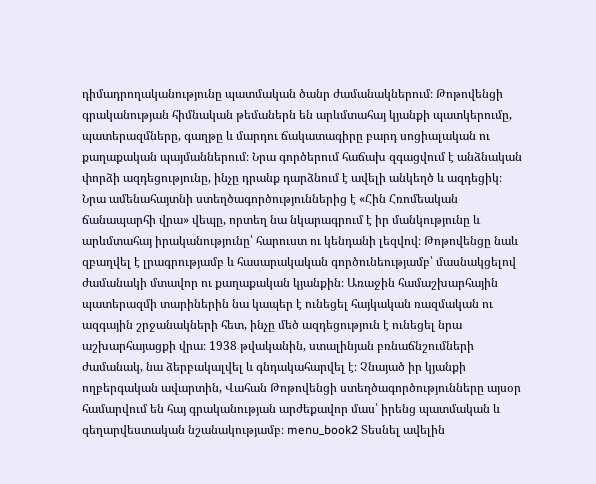դիմադրողականությունը պատմական ծանր ժամանակներում։ Թոթովենցի գրականության հիմնական թեմաներն են արևմտահայ կյանքի պատկերումը, պատերազմները, գաղթը և մարդու ճակատագիրը բարդ սոցիալական ու քաղաքական պայմաններում։ Նրա գործերում հաճախ զգացվում է անձնական փորձի ազդեցությունը, ինչը դրանք դարձնում է ավելի անկեղծ և ազդեցիկ։ Նրա ամենահայտնի ստեղծագործություններից է «Հին Հռոմեական ճանապարհի վրա» վեպը, որտեղ նա նկարագրում է իր մանկությունը և արևմտահայ իրականությունը՝ հարուստ ու կենդանի լեզվով։ Թոթովենցը նաև զբաղվել է լրագրությամբ և հասարակական գործունեությամբ՝ մասնակցելով ժամանակի մտավոր ու քաղաքական կյանքին։ Առաջին համաշխարհային պատերազմի տարիներին նա կապեր է ունեցել հայկական ռազմական ու ազգային շրջանակների հետ, ինչը մեծ ազդեցություն է ունեցել նրա աշխարհայացքի վրա։ 1938 թվականին, ստալինյան բռնաճնշումների ժամանակ, նա ձերբակալվել և գնդակահարվել է։ Չնայած իր կյանքի ողբերգական ավարտին, Վահան Թոթովենցի ստեղծագործությունները այսօր համարվում են հայ գրականության արժեքավոր մաս՝ իրենց պատմական և գեղարվեստական նշանակությամբ։ menu_book2 Տեսնել ավելին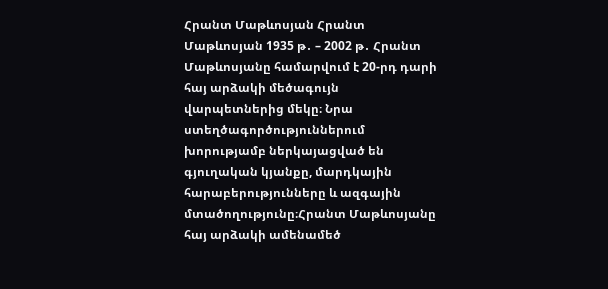Հրանտ Մաթևոսյան Հրանտ Մաթևոսյան 1935 թ․ – 2002 թ․ Հրանտ Մաթևոսյանը համարվում է 20-րդ դարի հայ արձակի մեծագույն վարպետներից մեկը։ Նրա ստեղծագործություններում խորությամբ ներկայացված են գյուղական կյանքը, մարդկային հարաբերությունները և ազգային մտածողությունը։Հրանտ Մաթևոսյանը հայ արձակի ամենամեծ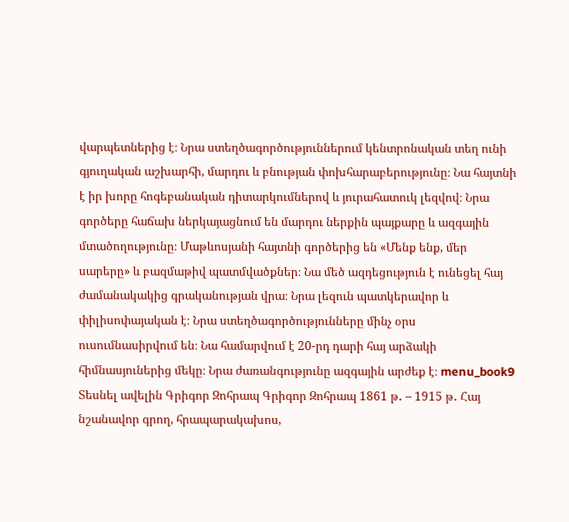վարպետներից է։ Նրա ստեղծագործություններում կենտրոնական տեղ ունի գյուղական աշխարհի, մարդու և բնության փոխհարաբերությունը։ Նա հայտնի է իր խորը հոգեբանական դիտարկումներով և յուրահատուկ լեզվով։ Նրա գործերը հաճախ ներկայացնում են մարդու ներքին պայքարը և ազգային մտածողությունը։ Մաթևոսյանի հայտնի գործերից են «Մենք ենք, մեր սարերը» և բազմաթիվ պատմվածքներ։ Նա մեծ ազդեցություն է ունեցել հայ ժամանակակից գրականության վրա։ Նրա լեզուն պատկերավոր և փիլիսոփայական է։ Նրա ստեղծագործությունները մինչ օրս ուսումնասիրվում են։ Նա համարվում է 20-րդ դարի հայ արձակի հիմնասյուներից մեկը։ Նրա ժառանգությունը ազգային արժեք է։ menu_book9 Տեսնել ավելին Գրիգոր Զոհրապ Գրիգոր Զոհրապ 1861 թ․ – 1915 թ․ Հայ նշանավոր գրող, հրապարակախոս,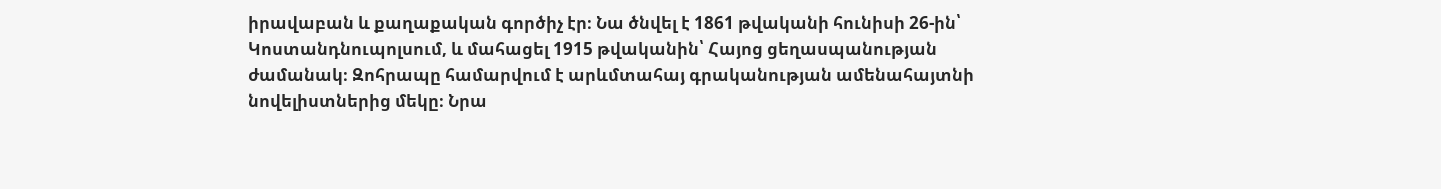իրավաբան և քաղաքական գործիչ էր։ Նա ծնվել է 1861 թվականի հունիսի 26-ին՝ Կոստանդնուպոլսում, և մահացել 1915 թվականին՝ Հայոց ցեղասպանության ժամանակ։ Զոհրապը համարվում է արևմտահայ գրականության ամենահայտնի նովելիստներից մեկը։ Նրա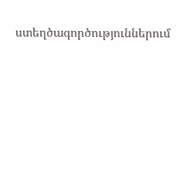ստեղծագործություններում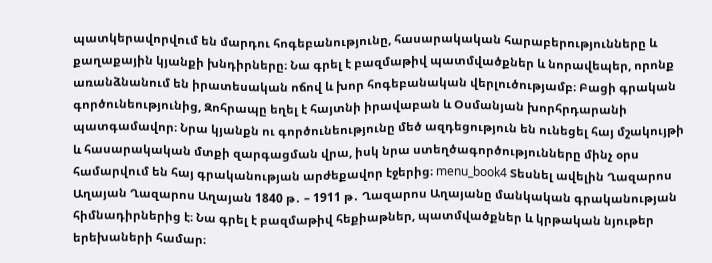պատկերավորվում են մարդու հոգեբանությունը, հասարակական հարաբերությունները և քաղաքային կյանքի խնդիրները։ Նա գրել է բազմաթիվ պատմվածքներ և նորավեպեր, որոնք առանձնանում են իրատեսական ոճով և խոր հոգեբանական վերլուծությամբ։ Բացի գրական գործունեությունից, Զոհրապը եղել է հայտնի իրավաբան և Օսմանյան խորհրդարանի պատգամավոր։ Նրա կյանքն ու գործունեությունը մեծ ազդեցություն են ունեցել հայ մշակույթի և հասարակական մտքի զարգացման վրա, իսկ նրա ստեղծագործությունները մինչ օրս համարվում են հայ գրականության արժեքավոր էջերից։ menu_book4 Տեսնել ավելին Ղազարոս Աղայան Ղազարոս Աղայան 1840 թ․ – 1911 թ․ Ղազարոս Աղայանը մանկական գրականության հիմնադիրներից է։ Նա գրել է բազմաթիվ հեքիաթներ, պատմվածքներ և կրթական նյութեր երեխաների համար։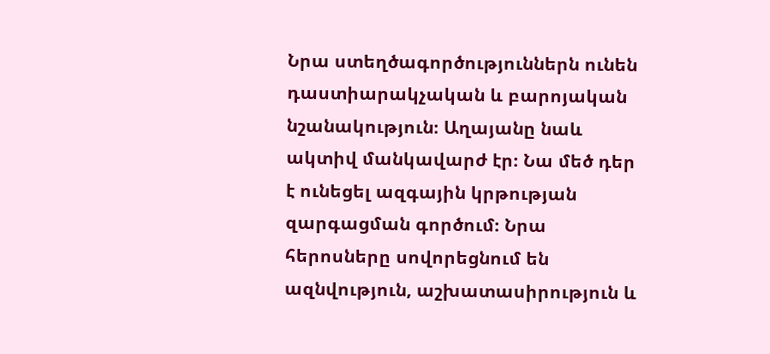Նրա ստեղծագործություններն ունեն դաստիարակչական և բարոյական նշանակություն։ Աղայանը նաև ակտիվ մանկավարժ էր։ Նա մեծ դեր է ունեցել ազգային կրթության զարգացման գործում։ Նրա հերոսները սովորեցնում են ազնվություն, աշխատասիրություն և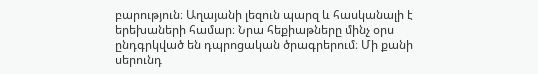բարություն։ Աղայանի լեզուն պարզ և հասկանալի է երեխաների համար։ Նրա հեքիաթները մինչ օրս ընդգրկված են դպրոցական ծրագրերում։ Մի քանի սերունդ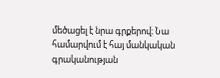մեծացել է նրա գրքերով։ Նա համարվում է հայ մանկական գրականության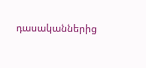դասականներից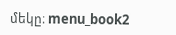մեկը։ menu_book2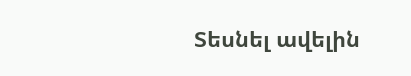Տեսնել ավելին